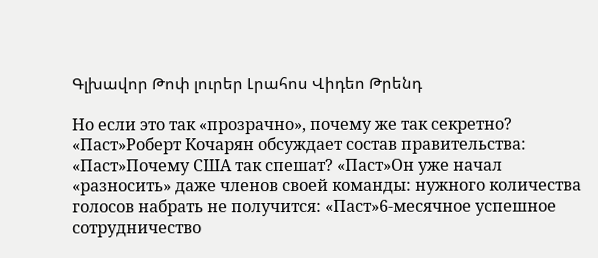Գլխավոր Թոփ լուրեր Լրահոս Վիդեո Թրենդ

Но если это так «прозрачно», почему же так секретно? «Паст»Роберт Кочарян обсуждает состав правительства: «Паст»Почему США так спешат? «Паст»Он уже начал «разносить» даже членов своей команды: нужного количества голосов набрать не получится: «Паст»6-месячное успешное сотрудничество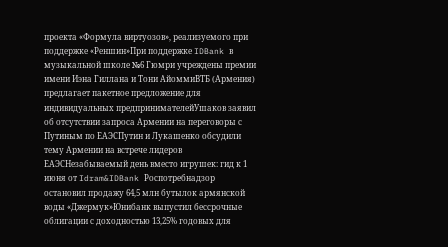проекта «Формула виртуозов», реализуемого при поддержке «Реншин»При поддержке IDBank в музыкальной школе №6 Гюмри учреждены премии имени Иэна Гиллана и Тони АйоммиВТБ (Армения) предлагает пакетное предложение для индивидуальных предпринимателейУшаков заявил об отсутствии запроса Армении на переговоры с Путиным по ЕАЭСПутин и Лукашенко обсудили тему Армении на встрече лидеров ЕАЭСНезабываемый день вместо игрушек: гид к 1 июня от Idram&IDBank Роспотребнадзор остановил продажу 64,5 млн бутылок армянской воды «Джермук»Юнибанк выпустил бессрочные облигации с доходностью 13,25% годовых для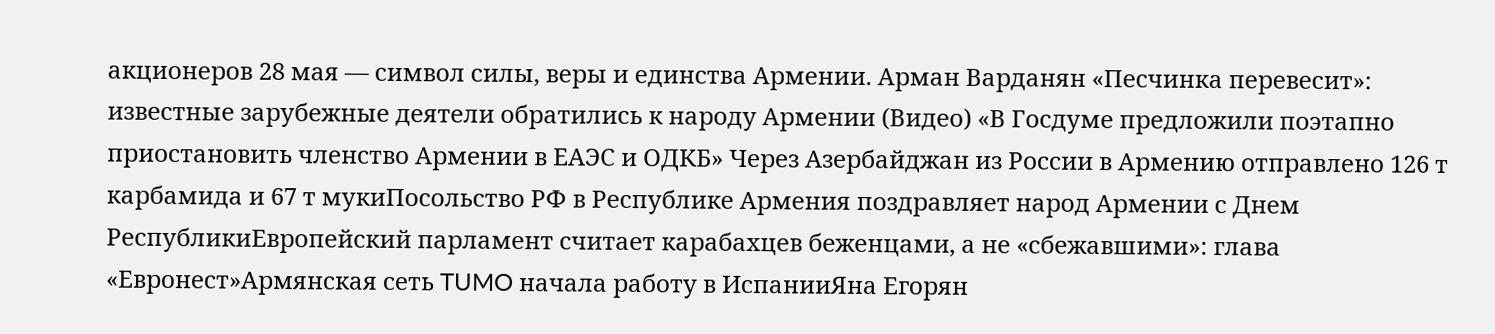акционеров 28 мая — символ силы, веры и единства Армении. Арман Варданян «Песчинка перевесит»: известные зарубежные деятели обратились к народу Армении (Видео) «В Госдуме предложили поэтапно приостановить членство Армении в ЕАЭС и ОДКБ» Через Азербайджан из России в Армению отправлено 126 т карбамида и 67 т мукиПосольство РФ в Республике Армения поздравляет народ Армении с Днем РеспубликиЕвропейский парламент считает карабахцев беженцами, а не «сбежавшими»: глава «Евронест»Армянская сеть TUMO начала работу в ИспанииЯна Егорян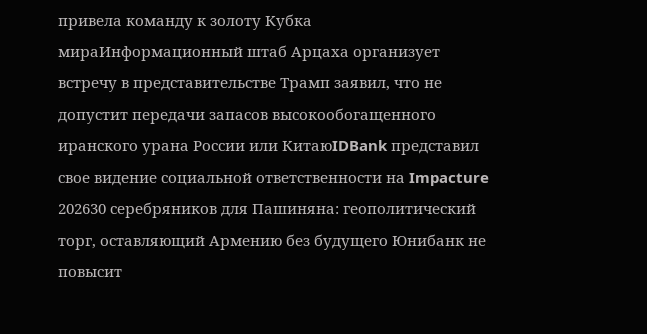привела команду к золоту Кубка мираИнформационный штаб Арцаха организует встречу в представительстве Трамп заявил, что не допустит передачи запасов высокообогащенного иранского урана России или КитаюIDBank представил свое видение социальной ответственности на Impacture 202630 серебряников для Пашиняна: геополитический торг, оставляющий Армению без будущего Юнибанк не повысит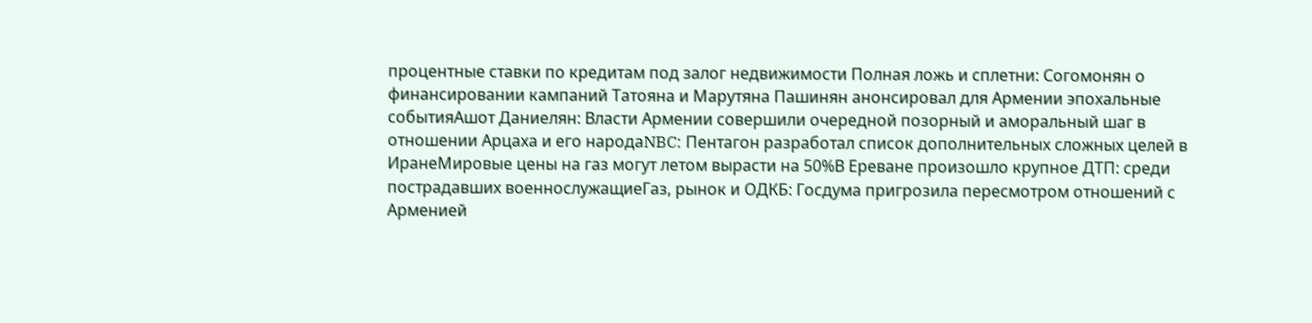процентные ставки по кредитам под залог недвижимости Полная ложь и сплетни: Согомонян о финансировании кампаний Татояна и Марутяна Пашинян анонсировал для Армении эпохальные событияАшот Даниелян: Власти Армении совершили очередной позорный и аморальный шаг в отношении Арцаха и его народаNBC: Пентагон разработал список дополнительных сложных целей в ИранеМировые цены на газ могут летом вырасти на 50%В Ереване произошло крупное ДТП: среди пострадавших военнослужащиеГаз, рынок и ОДКБ: Госдума пригрозила пересмотром отношений с Арменией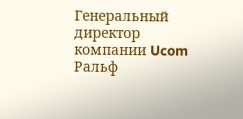Генеральный директор компании Ucom Ральф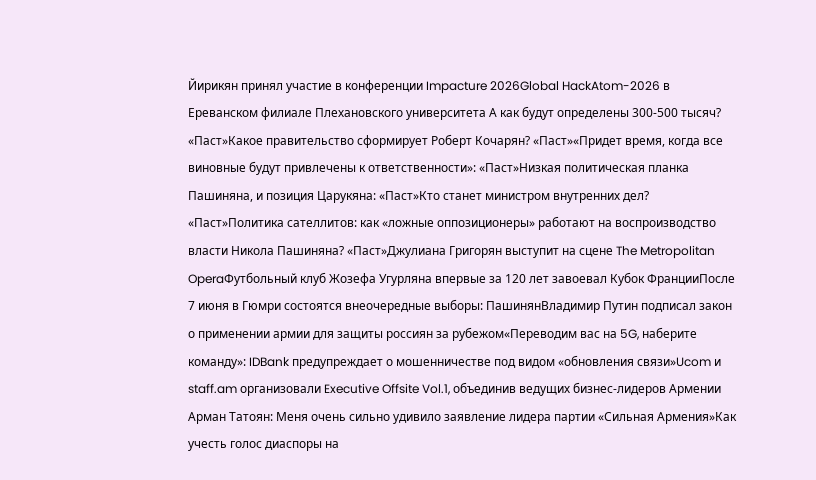Йирикян принял участие в конференции Impacture 2026Global HackAtom-2026 в Ереванском филиале Плехановского университета А как будут определены 300-500 тысяч? «Паст»Какое правительство сформирует Роберт Кочарян? «Паст»«Придет время, когда все виновные будут привлечены к ответственности»: «Паст»Низкая политическая планка Пашиняна, и позиция Царукяна: «Паст»Кто станет министром внутренних дел? «Паст»Политика сателлитов: как «ложные оппозиционеры» работают на воспроизводство власти Никола Пашиняна? «Паст»Джулиана Григорян выступит на сцене The Metropolitan OperaФутбольный клуб Жозефа Угурляна впервые за 120 лет завоевал Кубок ФранцииПосле 7 июня в Гюмри состоятся внеочередные выборы: ПашинянВладимир Путин подписал закон о применении армии для защиты россиян за рубежом«Переводим вас на 5G, наберите команду»: IDBank предупреждает о мошенничестве под видом «обновления связи»Ucom и staff.am организовали Executive Offsite Vol.1, объединив ведущих бизнес-лидеров Армении Арман Татоян: Меня очень сильно удивило заявление лидера партии «Сильная Армения»Как учесть голос диаспоры на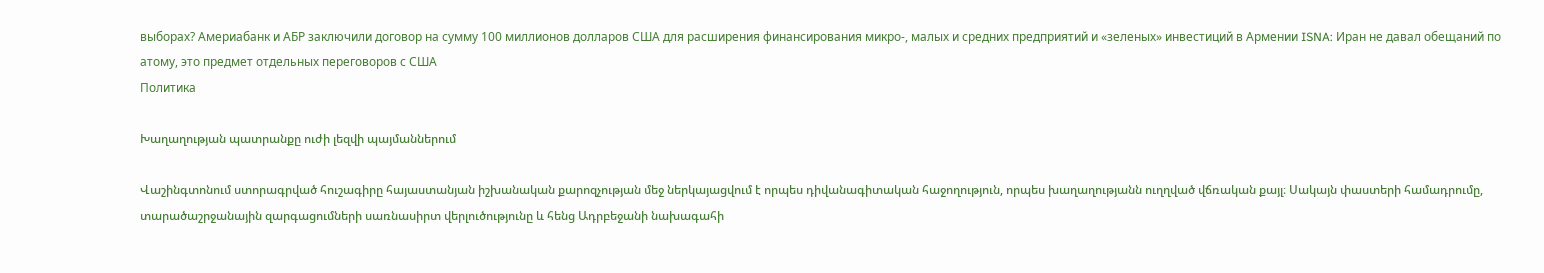выборах? Америабанк и АБР заключили договор на сумму 100 миллионов долларов США для расширения финансирования микро-, малых и средних предприятий и «зеленых» инвестиций в Армении ISNA: Иран не давал обещаний по атому, это предмет отдельных переговоров с США
Политика

Խաղաղության պատրանքը ուժի լեզվի պայմաններում

Վաշինգտոնում ստորագրված հուշագիրը հայաստանյան իշխանական քարոզչության մեջ ներկայացվում է որպես դիվանագիտական հաջողություն, որպես խաղաղությանն ուղղված վճռական քայլ։ Սակայն փաստերի համադրումը, տարածաշրջանային զարգացումների սառնասիրտ վերլուծությունը և հենց Ադրբեջանի նախագահի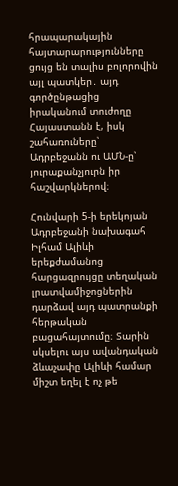հրապարակային հայտարարությունները ցույց են տալիս բոլորովին այլ պատկեր․ այդ գործընթացից իրականում տուժողը Հայաստանն է, իսկ շահառուները՝ Ադրբեջանն ու ԱՄՆ-ը՝ յուրաքանչյուրն իր հաշվարկներով։

Հունվարի 5-ի երեկոյան Ադրբեջանի նախագահ Իլհամ Ալիևի երեքժամանոց հարցազրույցը տեղական լրատվամիջոցներին դարձավ այդ պատրանքի հերթական բացահայտումը։ Տարին սկսելու այս ավանդական ձևաչափը Ալիևի համար միշտ եղել է ոչ թե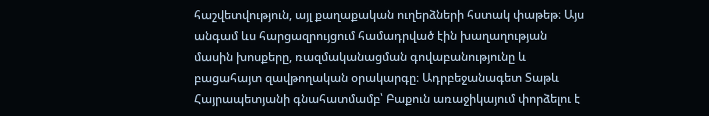հաշվետվություն, այլ քաղաքական ուղերձների հստակ փաթեթ։ Այս անգամ ևս հարցազրույցում համադրված էին խաղաղության մասին խոսքերը, ռազմականացման գովաբանությունը և բացահայտ զավթողական օրակարգը։ Ադրբեջանագետ Տաթև Հայրապետյանի գնահատմամբ՝ Բաքուն առաջիկայում փորձելու է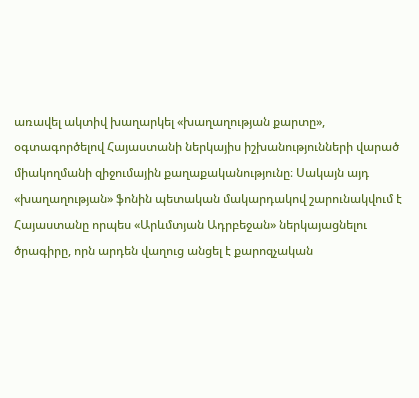առավել ակտիվ խաղարկել «խաղաղության քարտը», օգտագործելով Հայաստանի ներկայիս իշխանությունների վարած միակողմանի զիջումային քաղաքականությունը։ Սակայն այդ «խաղաղության» ֆոնին պետական մակարդակով շարունակվում է Հայաստանը որպես «Արևմտյան Ադրբեջան» ներկայացնելու ծրագիրը, որն արդեն վաղուց անցել է քարոզչական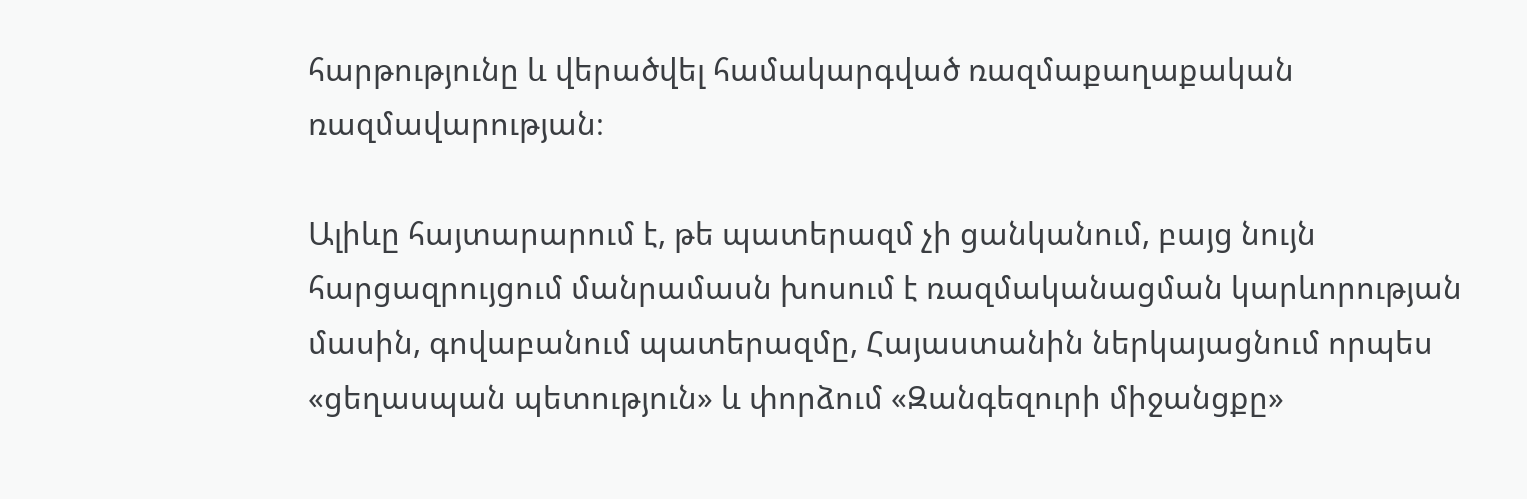հարթությունը և վերածվել համակարգված ռազմաքաղաքական ռազմավարության։

Ալիևը հայտարարում է, թե պատերազմ չի ցանկանում, բայց նույն հարցազրույցում մանրամասն խոսում է ռազմականացման կարևորության մասին, գովաբանում պատերազմը, Հայաստանին ներկայացնում որպես «ցեղասպան պետություն» և փորձում «Զանգեզուրի միջանցքը»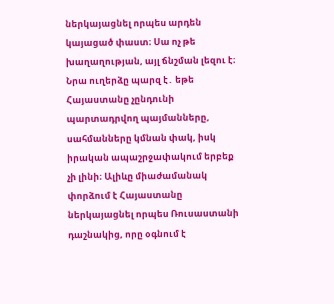ներկայացնել որպես արդեն կայացած փաստ։ Սա ոչ թե խաղաղության, այլ ճնշման լեզու է։ Նրա ուղերձը պարզ է․ եթե Հայաստանը չընդունի պարտադրվող պայմանները, սահմանները կմնան փակ, իսկ իրական ապաշրջափակում երբեք չի լինի։ Ալիևը միաժամանակ փորձում է Հայաստանը ներկայացնել որպես Ռուսաստանի դաշնակից, որը օգնում է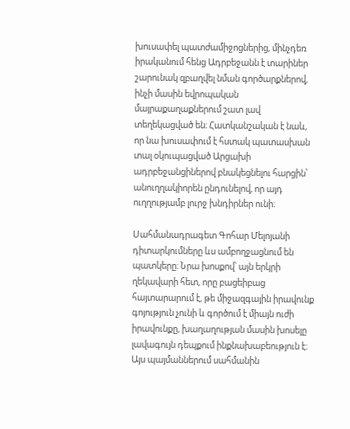խուսափել պատժամիջոցներից, մինչդեռ իրականում հենց Ադրբեջանն է տարիներ շարունակ զբաղվել նման գործարքներով, ինչի մասին եվրոպական մայրաքաղաքներում շատ լավ տեղեկացված են։ Հատկանշական է նաև, որ նա խուսափում է հստակ պատասխան տալ օկուպացված Արցախի ադրբեջանցիներով բնակեցնելու հարցին՝ անուղղակիորեն ընդունելով, որ այդ ուղղությամբ լուրջ խնդիրներ ունի։

Սահմանադրագետ Գոհար Մելոյանի դիտարկումները ևս ամբողջացնում են պատկերը։ Նրա խոսքով՝ այն երկրի ղեկավարի հետ, որը բացեիբաց հայտարարում է, թե միջազգային իրավունք գոյություն չունի և գործում է միայն ուժի իրավունքը, խաղաղության մասին խոսելը լավագույն դեպքում ինքնախաբեություն է։ Այս պայմաններում սահմանին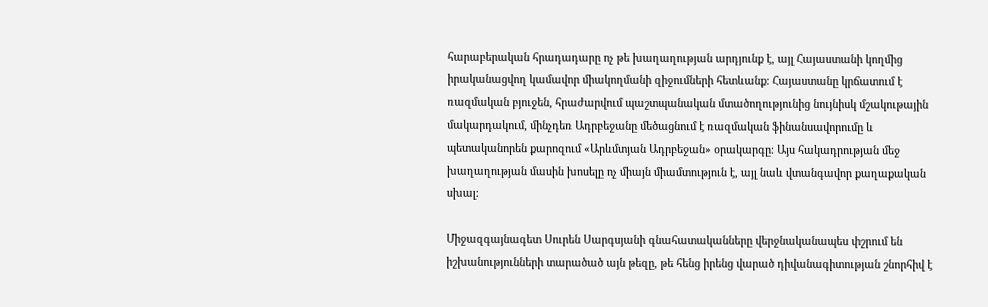հարաբերական հրադադարը ոչ թե խաղաղության արդյունք է, այլ Հայաստանի կողմից իրականացվող կամավոր միակողմանի զիջումների հետևանք։ Հայաստանը կրճատում է ռազմական բյուջեն, հրաժարվում պաշտպանական մտածողությունից նույնիսկ մշակութային մակարդակում, մինչդեռ Ադրբեջանը մեծացնում է ռազմական ֆինանսավորումը և պետականորեն քարոզում «Արևմտյան Ադրբեջան» օրակարգը։ Այս հակադրության մեջ խաղաղության մասին խոսելը ոչ միայն միամտություն է, այլ նաև վտանգավոր քաղաքական սխալ։

Միջազգայնագետ Սուրեն Սարգսյանի գնահատականները վերջնականապես փշրում են իշխանությունների տարածած այն թեզը, թե հենց իրենց վարած դիվանագիտության շնորհիվ է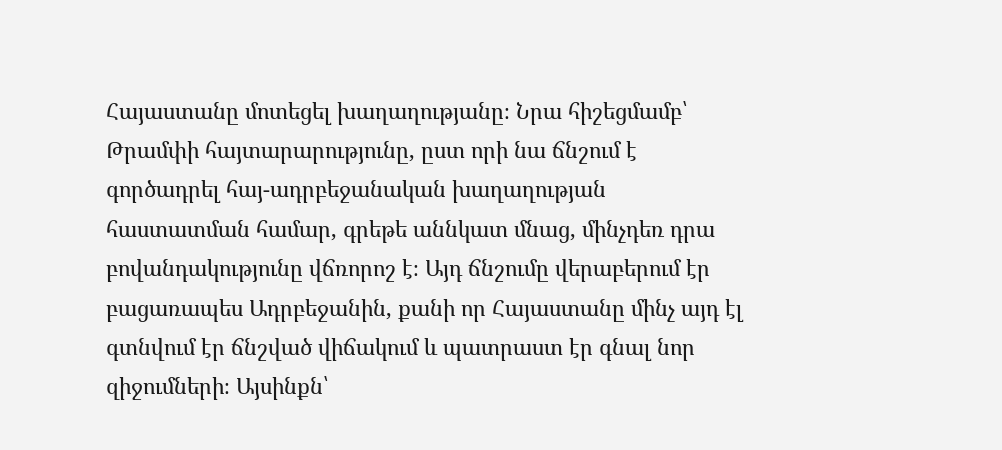Հայաստանը մոտեցել խաղաղությանը։ Նրա հիշեցմամբ՝ Թրամփի հայտարարությունը, ըստ որի նա ճնշում է գործադրել հայ-ադրբեջանական խաղաղության հաստատման համար, գրեթե աննկատ մնաց, մինչդեռ դրա բովանդակությունը վճռորոշ է։ Այդ ճնշումը վերաբերում էր բացառապես Ադրբեջանին, քանի որ Հայաստանը մինչ այդ էլ գտնվում էր ճնշված վիճակում և պատրաստ էր գնալ նոր զիջումների։ Այսինքն՝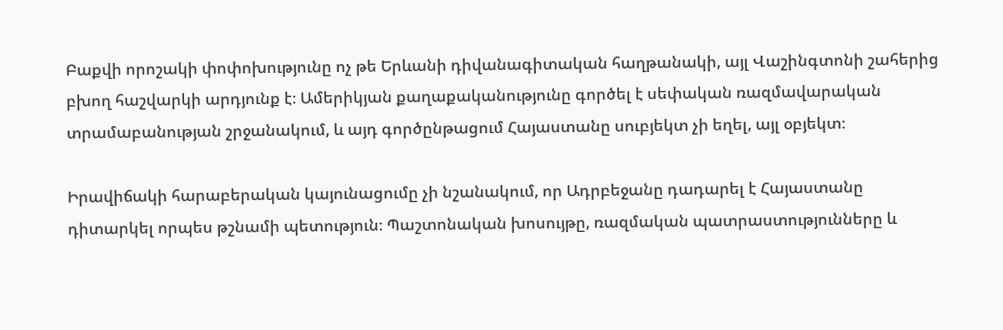Բաքվի որոշակի փոփոխությունը ոչ թե Երևանի դիվանագիտական հաղթանակի, այլ Վաշինգտոնի շահերից բխող հաշվարկի արդյունք է։ Ամերիկյան քաղաքականությունը գործել է սեփական ռազմավարական տրամաբանության շրջանակում, և այդ գործընթացում Հայաստանը սուբյեկտ չի եղել, այլ օբյեկտ։

Իրավիճակի հարաբերական կայունացումը չի նշանակում, որ Ադրբեջանը դադարել է Հայաստանը դիտարկել որպես թշնամի պետություն։ Պաշտոնական խոսույթը, ռազմական պատրաստությունները և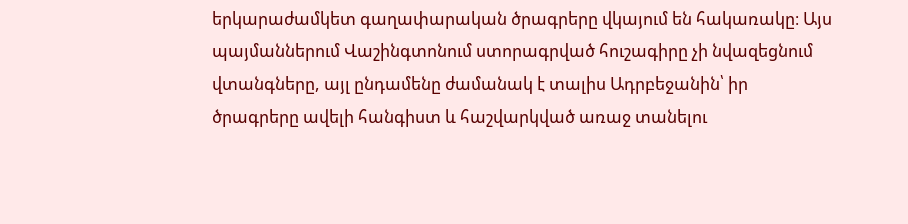երկարաժամկետ գաղափարական ծրագրերը վկայում են հակառակը։ Այս պայմաններում Վաշինգտոնում ստորագրված հուշագիրը չի նվազեցնում վտանգները, այլ ընդամենը ժամանակ է տալիս Ադրբեջանին՝ իր ծրագրերը ավելի հանգիստ և հաշվարկված առաջ տանելու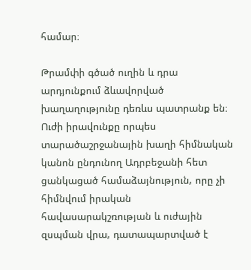համար։

Թրամփի գծած ուղին և դրա արդյունքում ձևավորված խաղաղությունը դեռևս պատրանք են։ Ուժի իրավունքը որպես տարածաշրջանային խաղի հիմնական կանոն ընդունող Ադրբեջանի հետ ցանկացած համաձայնություն, որը չի հիմնվում իրական հավասարակշռության և ուժային զսպման վրա, դատապարտված է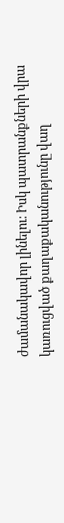ժամանակավոր լինելու։ Իսկ պատրանքների վրա կառուցված քաղաքականությունը վաղ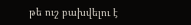թե ուշ բախվելու է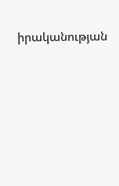իրականության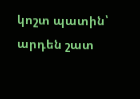կոշտ պատին՝ արդեն շատ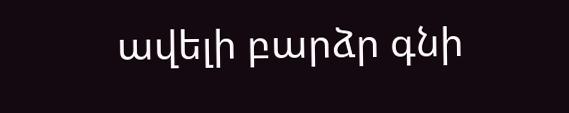ավելի բարձր գնի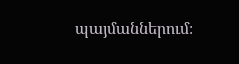պայմաններում։